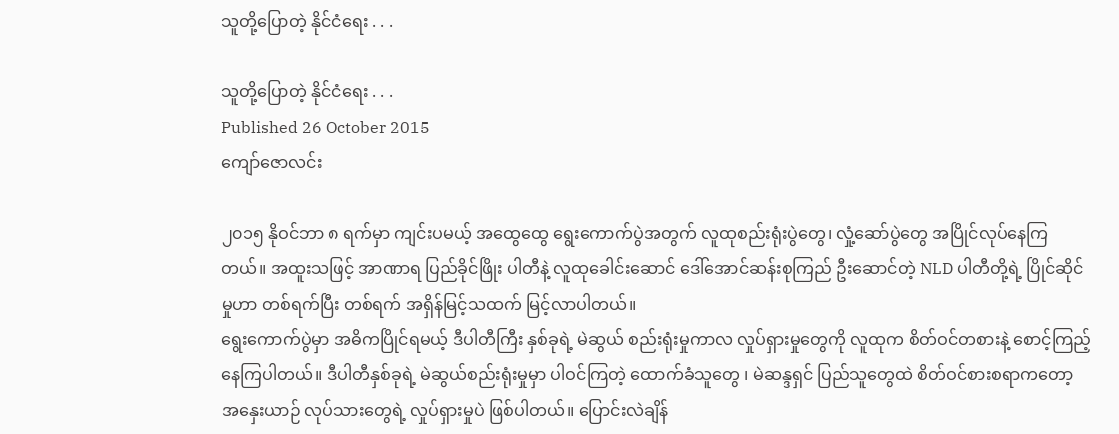သူတို့ပြောတဲ့ နိုင်ငံရေး . . .

သူတို့ပြောတဲ့ နိုင်ငံရေး . . .
Published 26 October 2015
ကျော်ဇောလင်း

၂၀၁၅ နိုဝင်ဘာ ၈ ရက်မှာ ကျင်းပမယ့် အထွေထွေ ရွေးကောက်ပွဲအတွက် လူထုစည်းရုံးပွဲတွေ၊ လှုံ့ဆော်ပွဲတွေ အပြိုင်လုပ်နေကြတယ်။ အထူးသဖြင့် အာဏာရ ပြည်ခိုင်ဖြိုး ပါတီနဲ့ လူထုခေါင်းဆောင် ဒေါ်အောင်ဆန်းစုကြည် ဦးဆောင်တဲ့ NLD ပါတီတို့ရဲ့ ပြိုင်ဆိုင်မှုဟာ တစ်ရက်ပြီး တစ်ရက် အရှိန်မြင့်သထက် မြင့်လာပါတယ်။
ရွေးကောက်ပွဲမှာ အဓိကပြိုင်ရမယ့် ဒီပါတီကြီး နှစ်ခုရဲ့ မဲဆွယ် စည်းရုံးမှုကာလ လှုပ်ရှားမှုတွေကို လူထုက စိတ်ဝင်တစားနဲ့ စောင့်ကြည့်နေကြပါတယ်။ ဒီပါတီနှစ်ခုရဲ့ မဲဆွယ်စည်းရုံးမှုမှာ ပါဝင်ကြတဲ့ ထောက်ခံသူတွေ ၊ မဲဆန္ဒရှင် ပြည်သူတွေထဲ စိတ်ဝင်စားစရာကတော့ အနှေးယာဉ် လုပ်သားတွေရဲ့ လှုပ်ရှားမှုပဲ ဖြစ်ပါတယ်။ ပြောင်းလဲချိန်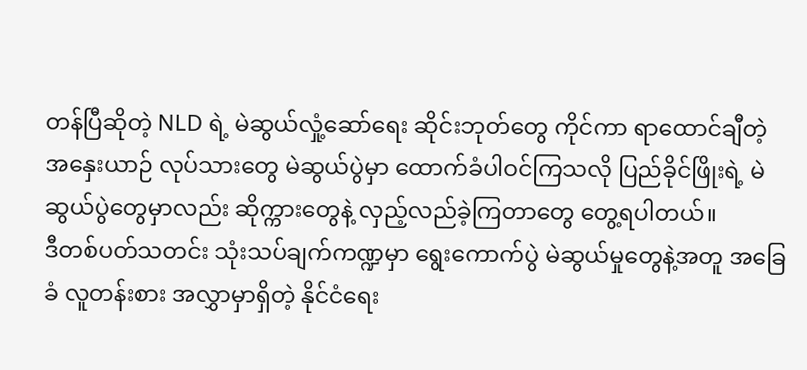တန်ပြီဆိုတဲ့ NLD ရဲ့ မဲဆွယ်လှုံ့ဆော်ရေး ဆိုင်းဘုတ်တွေ ကိုင်ကာ ရာထောင်ချီတဲ့ အနှေးယာဉ် လုပ်သားတွေ မဲဆွယ်ပွဲမှာ ထောက်ခံပါဝင်ကြသလို ပြည်ခိုင်ဖြိုးရဲ့ မဲဆွယ်ပွဲတွေမှာလည်း ဆိုက္ကားတွေနဲ့ လှည့်လည်ခဲ့ကြတာတွေ တွေ့ရပါတယ်။
ဒီတစ်ပတ်သတင်း သုံးသပ်ချက်ကဏ္ဍမှာ ရွေးကောက်ပွဲ မဲဆွယ်မှုတွေနဲ့အတူ အခြေခံ လူတန်းစား အလွှာမှာရှိတဲ့ နိုင်ငံရေး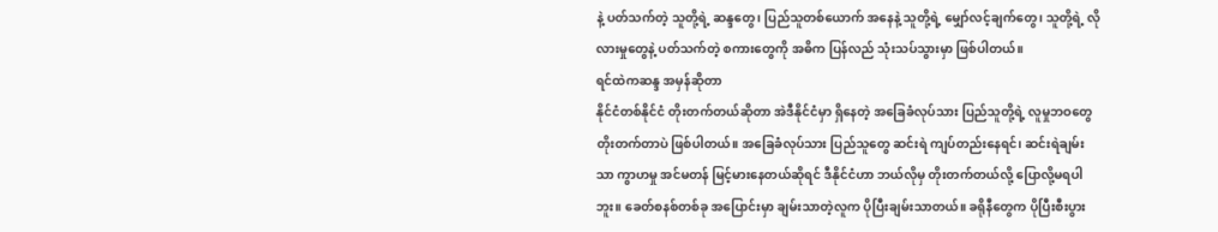နဲ့ ပတ်သက်တဲ့ သူတို့ရဲ့ ဆန္ဒတွေ၊ ပြည်သူတစ်ယောက် အနေနဲ့ သူတို့ရဲ့ မျှော်လင့်ချက်တွေ၊ သူတို့ရဲ့ လိုလားမှုတွေနဲ့ ပတ်သက်တဲ့ စကားတွေကို အဓိက ပြန်လည် သုံးသပ်သွားမှာ ဖြစ်ပါတယ်။
ရင်ထဲကဆန္ဒ အမှန်ဆိုတာ
နိုင်ငံတစ်နိုင်ငံ တိုးတက်တယ်ဆိုတာ အဲဒီနိုင်ငံမှာ ရှိနေတဲ့ အခြေခံလုပ်သား ပြည်သူတို့ရဲ့ လူမှုဘဝတွေ တိုးတက်တာပဲ ဖြစ်ပါတယ်။ အခြေခံလုပ်သား ပြည်သူတွေ ဆင်းရဲ ကျပ်တည်းနေရင်၊ ဆင်းရဲချမ်းသာ ကွာဟမှု အင်မတန် မြင့်မားနေတယ်ဆိုရင် ဒီနိုင်ငံဟာ ဘယ်လိုမှ တိုးတက်တယ်လို့ ပြောလို့မရပါဘူး။ ခေတ်စနစ်တစ်ခု အပြောင်းမှာ ချမ်းသာတဲ့လူက ပိုပြီးချမ်းသာတယ်။ ခရိုနီတွေက ပိုပြီးစီးပွား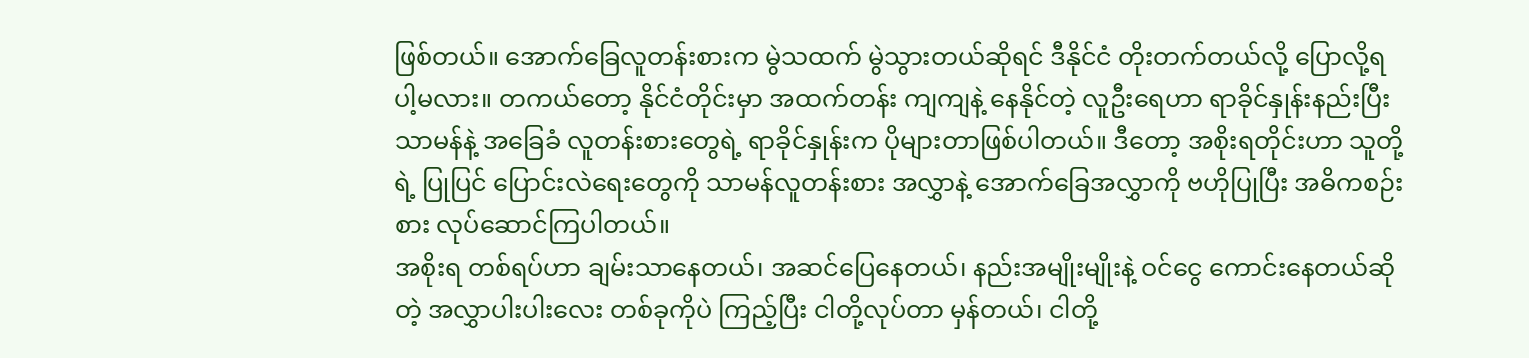ဖြစ်တယ်။ အောက်ခြေလူတန်းစားက မွဲသထက် မွဲသွားတယ်ဆိုရင် ဒီနိုင်ငံ တိုးတက်တယ်လို့ ပြောလို့ရပါ့မလား။ တကယ်တော့ နိုင်ငံတိုင်းမှာ အထက်တန်း ကျကျနဲ့ နေနိုင်တဲ့ လူဦးရေဟာ ရာခိုင်နှုန်းနည်းပြီး သာမန်နဲ့ အခြေခံ လူတန်းစားတွေရဲ့ ရာခိုင်နှုန်းက ပိုများတာဖြစ်ပါတယ်။ ဒီတော့ အစိုးရတိုင်းဟာ သူတို့ရဲ့ ပြုပြင် ပြောင်းလဲရေးတွေကို သာမန်လူတန်းစား အလွှာနဲ့ အောက်ခြေအလွှာကို ဗဟိုပြုပြီး အဓိကစဉ်းစား လုပ်ဆောင်ကြပါတယ်။
အစိုးရ တစ်ရပ်ဟာ ချမ်းသာနေတယ်၊ အဆင်ပြေနေတယ်၊ နည်းအမျိုးမျိုးနဲ့ ဝင်ငွေ ကောင်းနေတယ်ဆိုတဲ့ အလွှာပါးပါးလေး တစ်ခုကိုပဲ ကြည့်ပြီး ငါတို့လုပ်တာ မှန်တယ်၊ ငါတို့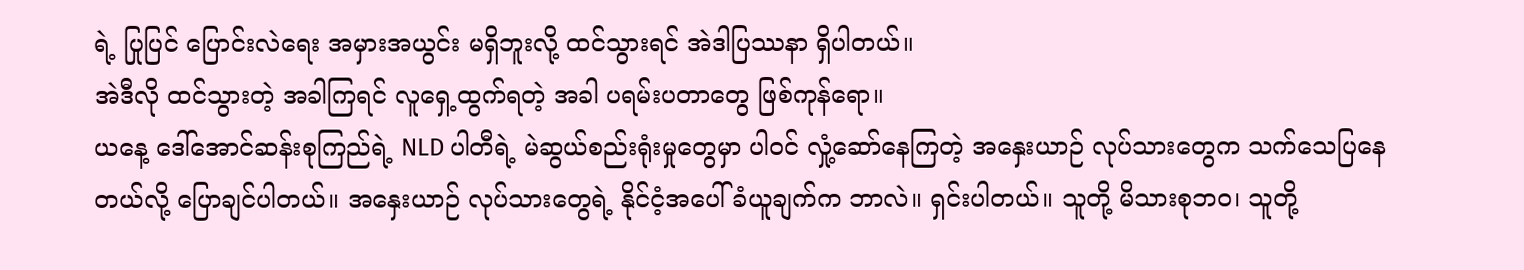ရဲ့ ပြုပြင် ပြောင်းလဲရေး အမှားအယွင်း မရှိဘူးလို့ ထင်သွားရင် အဲဒါပြဿနာ ရှိပါတယ်။
အဲဒီလို ထင်သွားတဲ့ အခါကြရင် လူရှေ့ထွက်ရတဲ့ အခါ ပရမ်းပတာတွေ ဖြစ်ကုန်ရော။
ယနေ့ ဒေါ်အောင်ဆန်းစုကြည်ရဲ့ NLD ပါတီရဲ့ မဲဆွယ်စည်းရုံးမှုတွေမှာ ပါဝင် လှုံ့ဆော်နေကြတဲ့ အနှေးယာဉ် လုပ်သားတွေက သက်သေပြနေတယ်လို့ ပြောချင်ပါတယ်။ အနှေးယာဉ် လုပ်သားတွေရဲ့ နိုင်ငံ့အပေါ် ခံယူချက်က ဘာလဲ။ ရှင်းပါတယ်။ သူတို့ မိသားစုဘဝ၊ သူတို့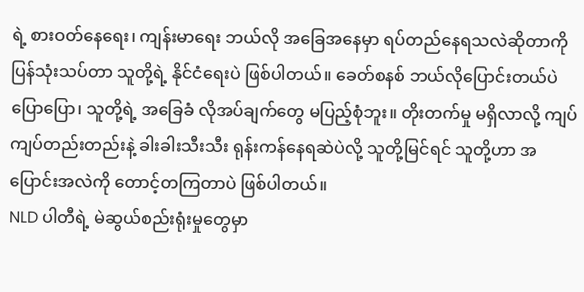ရဲ့ စားဝတ်နေရေး၊ ကျန်းမာရေး ဘယ်လို အခြေအနေမှာ ရပ်တည်နေရသလဲဆိုတာကို ပြန်သုံးသပ်တာ သူတို့ရဲ့ နိုင်ငံရေးပဲ ဖြစ်ပါတယ်။ ခေတ်စနစ် ဘယ်လိုပြောင်းတယ်ပဲ ပြောပြော၊ သူတို့ရဲ့ အခြေခံ လိုအပ်ချက်တွေ မပြည့်စုံဘူး။ တိုးတက်မှု မရှိလာလို့ ကျပ်ကျပ်တည်းတည်းနဲ့ ခါးခါးသီးသီး ရုန်းကန်နေရဆဲပဲလို့ သူတို့မြင်ရင် သူတို့ဟာ အပြောင်းအလဲကို တောင့်တကြတာပဲ ဖြစ်ပါတယ်။
NLD ပါတီရဲ့ မဲဆွယ်စည်းရုံးမှုတွေမှာ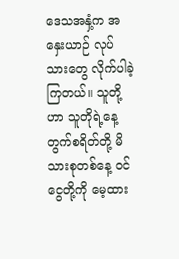ဒေသအနှံ့က အနှေးယာဉ် လုပ်သားတွေ လိုက်ပါခဲ့ကြတယ်။ သူတို့ဟာ သူတိုရဲ့နေ့တွက်စရိတ်တို့ မိသားစုတစ်နေ့ ဝင်ငွေတို့ကို မေ့ထား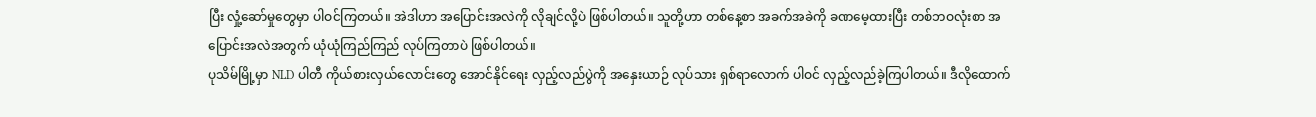ပြီး လှုံ့ဆော်မှုတွေမှာ ပါဝင်ကြတယ်။ အဲဒါဟာ အပြောင်းအလဲကို လိုချင်လို့ပဲ ဖြစ်ပါတယ်။ သူတို့ဟာ တစ်နေ့စာ အခက်အခဲကို ခဏမေ့ထားပြီး တစ်ဘဝလုံးစာ အပြောင်းအလဲအတွက် ယုံယုံကြည်ကြည် လုပ်ကြတာပဲ ဖြစ်ပါတယ်။
ပုသိမ်မြို့မှာ NLD ပါတီ ကိုယ်စားလှယ်လောင်းတွေ အောင်နိုင်ရေး လှည့်လည်ပွဲကို အနှေးယာဉ် လုပ်သား ရှစ်ရာလောက် ပါဝင် လှည့်လည်ခဲ့ကြပါတယ်။ ဒီလိုထောက်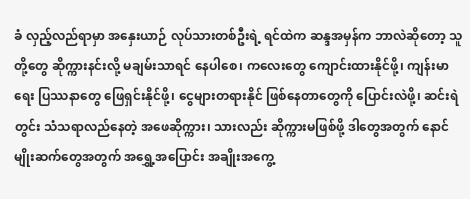ခံ လှည့်လည်ရာမှာ အနှေးယာဉ် လုပ်သားတစ်ဦးရဲ့ ရင်ထဲက ဆန္ဒအမှန်က ဘာလဲဆိုတော့ သူတို့တွေ ဆိုက္ကားနင်းလို့ မချမ်းသာရင် နေပါစေ၊ ကလေးတွေ ကျောင်းထားနိုင်ဖို့၊ ကျန်းမာရေး ပြဿနာတွေ ဖြေရှင်းနိုင်ဖို့၊ ငွေများတရားနိုင် ဖြစ်နေတာတွေကို ပြောင်းလဲဖို့၊ ဆင်းရဲတွင်း သံသရာလည်နေတဲ့ အဖေဆိုက္ကား၊ သားလည်း ဆိုက္ကားမဖြစ်ဖို့ ဒါတွေအတွက် နောင်မျိုးဆက်တွေအတွက် အရွှေ့အပြောင်း အချိုးအကွေ့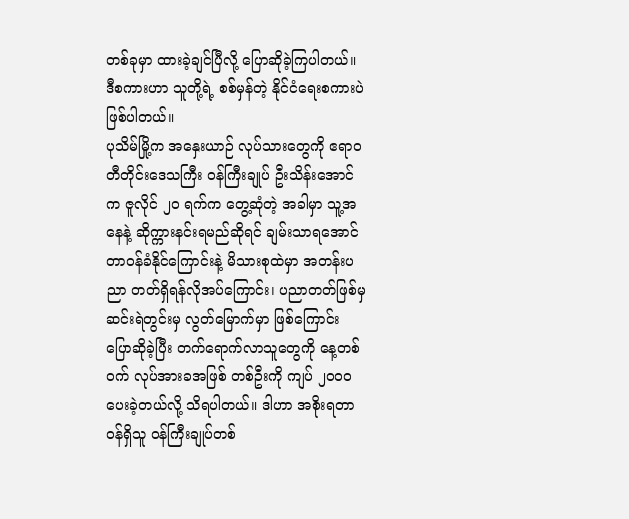တစ်ခုမှာ ထားခဲ့ချင်ပြီလို့ ပြောဆိုခဲ့ကြပါတယ်။ ဒီစကားဟာ သူတို့ရဲ့ စစ်မှန်တဲ့ နိုင်ငံရေးစကားပဲ ဖြစ်ပါတယ်။
ပုသိမ်မြို့က အနှေးယာဉ် လုပ်သားတွေကို ဧရာဝတီတိုင်းဒေသကြီး ဝန်ကြီးချုပ် ဦးသိန်းအောင်က ဇူလိုင် ၂၀ ရက်က တွေ့ဆုံတဲ့ အခါမှာ သူ့အနေနဲ့ ဆိုက္ကားနင်းရမည်ဆိုရင် ချမ်းသာရအောင် တာဝန်ခံနိုင်ကြောင်းနဲ့ မိသားစုထဲမှာ အတန်းပညာ တတ်ရှိရန်လိုအပ်ကြောင်း၊ ပညာတတ်ဖြစ်မှ ဆင်းရဲတွင်းမှ လွတ်မြောက်မှာ ဖြစ်ကြောင်း ပြောဆိုခဲ့ပြီး တက်ရောက်လာသူတွေကို နေ့တစ်ဝက် လုပ်အားခအဖြစ် တစ်ဦးကို ကျပ် ၂၀၀၀ ပေးခဲ့တယ်လို့ သိရပါတယ်။ ဒါဟာ အစိုးရတာဝန်ရှိသူ ဝန်ကြီးချုပ်တစ်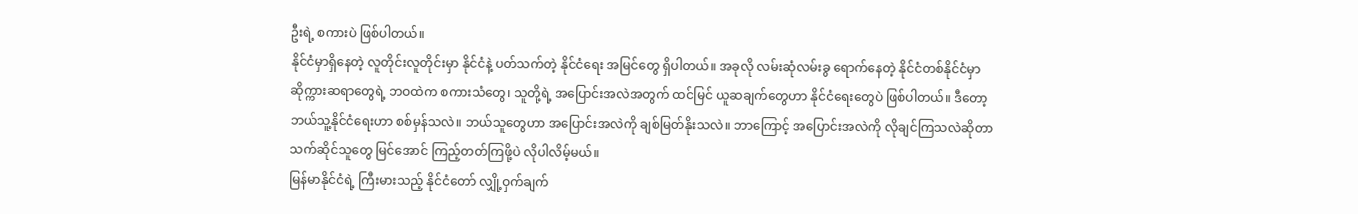ဦးရဲ့ စကားပဲ ဖြစ်ပါတယ်။
နိုင်ငံမှာရှိနေတဲ့ လူတိုင်းလူတိုင်းမှာ နိုင်ငံနဲ့ ပတ်သက်တဲ့ နိုင်ငံရေး အမြင်တွေ ရှိပါတယ်။ အခုလို လမ်းဆုံလမ်းခွ ရောက်နေတဲ့ နိုင်ငံတစ်နိုင်ငံမှာ ဆိုက္ကားဆရာတွေရဲ့ ဘဝထဲက စကားသံတွေ၊ သူတို့ရဲ့ အပြောင်းအလဲအတွက် ထင်မြင် ယူဆချက်တွေဟာ နိုင်ငံရေးတွေပဲ ဖြစ်ပါတယ်။ ဒီတော့ ဘယ်သူ့နိုင်ငံရေးဟာ စစ်မှန်သလဲ။ ဘယ်သူတွေဟာ အပြောင်းအလဲကို ချစ်မြတ်နိုးသလဲ။ ဘာကြောင့် အပြောင်းအလဲကို လိုချင်ကြသလဲဆိုတာ သက်ဆိုင်သူတွေ မြင်အောင် ကြည့်တတ်ကြဖို့ပဲ လိုပါလိမ့်မယ်။
မြန်မာနိုင်ငံရဲ့ ကြီးမားသည့် နိုင်ငံတော် လျှို့ဝှက်ချက်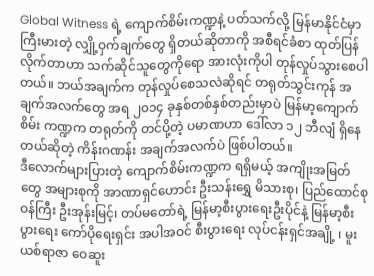Global Witness ရဲ့ ကျောက်စိမ်းကဏ္ဍနဲ့ ပတ်သက်လို့ မြန်မာနိုင်ငံမှာ ကြီးမားတဲ့ လျှို့ဝှက်ချက်တွေ ရှိတယ်ဆိုတာကို အစီရင်ခံစာ ထုတ်ပြန်လိုက်တာဟာ သက်ဆိုင်သူတွေကိုရော အားလုံးကိုပါ တုန်လှုပ်သွားစေပါတယ်။ ဘယ်အချက်က တုန်လှုပ်စေသလဲဆိုရင် တရုတ်သွင်းကုန် အချက်အလက်တွေ အရ ၂၀၁၄ ခုနှစ်တစ်နှစ်တည်းမှာပဲ မြန်မာ့ကျောက်စိမ်း ကဏ္ဍက တရုတ်ကို တင်ပို့တဲ့ ပမာဏဟာ ဒေါ်လာ ၁၂ ဘီလျံ ရှိနေတယ်ဆိုတဲ့ ကိန်းဂဏန်း အချက်အလက်ပဲ ဖြစ်ပါတယ်။
ဒီလောက်များပြားတဲ့ ကျောက်စိမ်းကဏ္ဍက ရရှိမယ့် အကျိုးအမြတ်တွေ အများစုကို အာဏာရှင်ဟောင်း ဦးသန်းရွှေ မိသားစု၊ ပြည်ထောင်စုဝန်ကြီး ဦးအုန်းမြင့်၊ တပ်မတော်ရဲ့ မြန်မာ့စီးပွားရေးဦးပိုင်နဲ့ မြန်မာ့စီးပွားရေး ကော်ပိုရေးရှင်း အပါအဝင် စီးပွားရေး လုပ်ငန်းရှင်အချို့ ၊ မူးယစ်ရာဇာ ဝေဆူး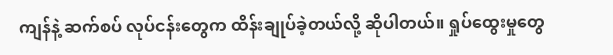ကျန်နဲ့ ဆက်စပ် လုပ်ငန်းတွေက ထိန်းချုပ်ခဲ့တယ်လို့ ဆိုပါတယ်။ ရှုပ်ထွေးမှုတွေ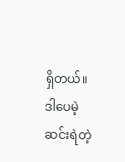ရှိတယ်။ ဒါပေမဲ့ ဆင်းရဲတဲ့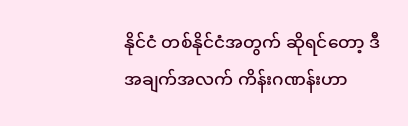နိုင်ငံ တစ်နိုင်ငံအတွက် ဆိုရင်တော့ ဒီအချက်အလက် ကိန်းဂဏန်းဟာ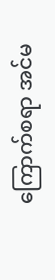ကြောက်စရာ အင်မ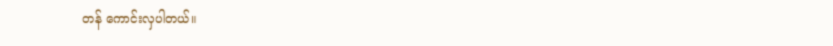တန် ကောင်းလှပါတယ်။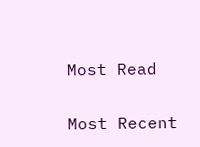Most Read

Most Recent